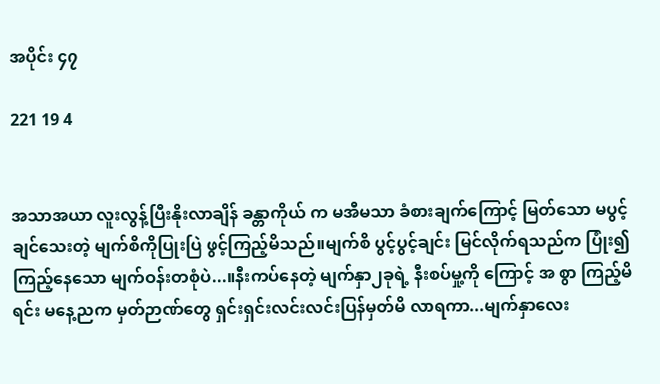အပိုင်း ၄၇

221 19 4


အသာအယာ လူးလွန့်ပြီးနိုးလာချိန် ခန္တာကိုယ် က မအီမသာ ခံစားချက်ကြောင့် မြတ်သော မပွင့်ချင်သေးတဲ့ မျက်စိကိုပြုးပြဲ ဖွင့်ကြည့်မိသည်။မျက်စိ ပွင့်ပွင့်ချင်း မြင်လိုက်ရသည်က ပြုံး၍ ကြည့်နေသော မျက်ဝန်းတစုံပဲ...။နီးကပ်နေတဲ့ မျက်နှာ၂ခုရဲ့ နီးစပ်မှု့ကို ကြောင့် အ စွာ ကြည့်မိရင်း မနေ့ညက မှတ်ဉာဏ်တွေ ရှင်းရှင်းလင်းလင်းပြန်မှတ်မိ လာရကာ...မျက်နှာလေး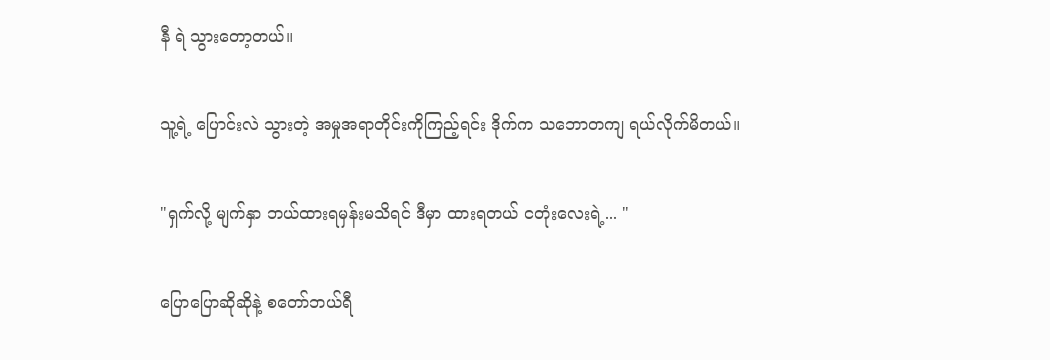နီ ရဲ သွားတော့တယ်။

သူ့ရဲ့ ပြောင်းလဲ သွားတဲ့ အမှုအရာတိုင်းကိုကြည့်ရင်း ဒိုက်က သဘောတကျ ရယ်လိုက်မိတယ်။

"ရှက်လို့ မျက်နှာ ဘယ်ထားရမှန်းမသိရင် ဒီမှာ ထားရတယ် ငတုံးလေးရဲ့... "

ပြောပြောဆိုဆိုနဲ့ စတော်ဘယ်ရီ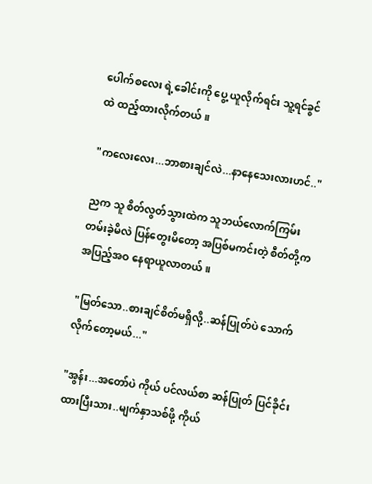ပေါက်စလေး ရဲ့ခေါင်းကို ပွေ့ ယူလိုက်ရင်း သူ့ရင်ခွင် ထဲ ထည့်ထားလိုက်တယ်။

"ကလေးလေး...ဘာစားချင်လဲ...နာနေသေးလားဟင်.."

ညက သူ စိတ်လွတ်သွားထဲက သူဘယ်လောက်ကြမ်းတမ်းခဲ့မိလဲ ပြန်တွေးမိတော့ အပြစ်မကင်းတဲ့ စီတ်တို့က အပြည့်အဝ နေရာယူလာတယ် ။

"မြတ်သော..စားချင်စိတ်မရှိလို့..ဆန်ပြုတ်ပဲ သောက်လိုက်တော့မယ်..."

"အွန်း...အတော်ပဲ ကိုယ် ပင်လယ်စာ ဆန်ပြုတ် ပြင်ခိုင်းထားပြီးသား..မျက်နှာသစ်ဖို့ ကိုယ်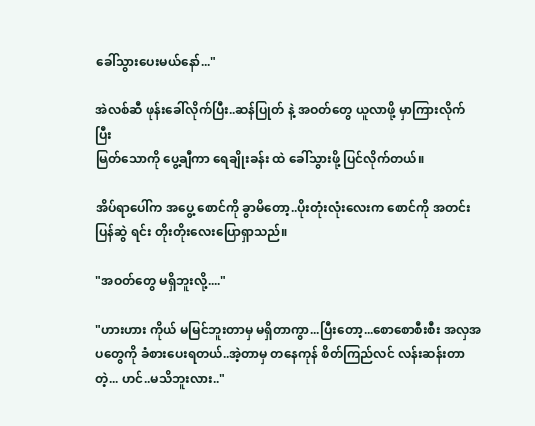ခေါ်သွားပေးမယ်နော်..."

အဲလစ်ဆီ ဖုန်းခေါ်လိုက်ပြီး..ဆန်ပြုတ် နဲ့ အဝတ်တွေ ယူလာဖို့ မှာကြားလိုက်ပြီး
မြတ်သောကို ပွေ့ချီကာ ရေချိုးခန်း ထဲ ခေါ်သွားဖို့ ပြင်လိုက်တယ်။

အိပ်ရာပေါ်က အပွေ့ စောင်ကို ခွာမိတော့..ပိုးတုံးလုံးလေးက စောင်ကို အတင်း ပြန်ဆွဲ ရင်း တိုးတိုးလေးပြောရှာသည်။

"အဝတ်တွေ မရှိဘူးလို့...."

"ဟားဟား ကိုယ် မမြင်ဘူးတာမှ မရှိတာကွာ...ပြီးတော့...စောစောစီးစီး အလှအပတွေကို ခံစားပေးရတယ်..အဲ့တာမှ တနေကုန် စိတ်ကြည်လင် လန်းဆန်းတာတဲ့... ဟင်..မသိဘူးလား.."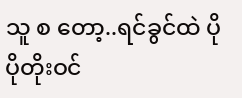သူ စ တော့..ရင်ခွင်ထဲ ပိုပိုတိုးဝင်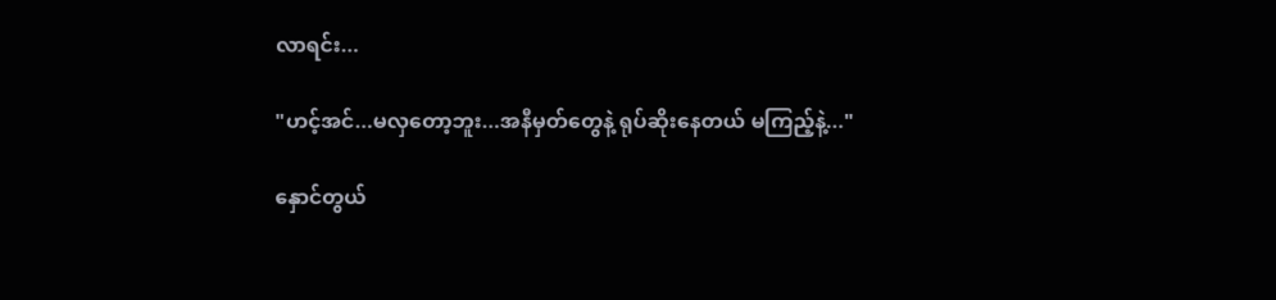လာရင်း...

"ဟင့်အင်...မလှတော့ဘူး...အနီမှတ်တွေနဲ့ ရုပ်ဆိုးနေတယ် မကြည့်နဲ့..."

နှောင်တွယ်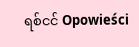ရစ်ငင် Opowieści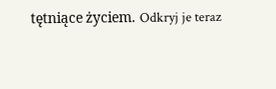tętniące życiem. Odkryj je teraz